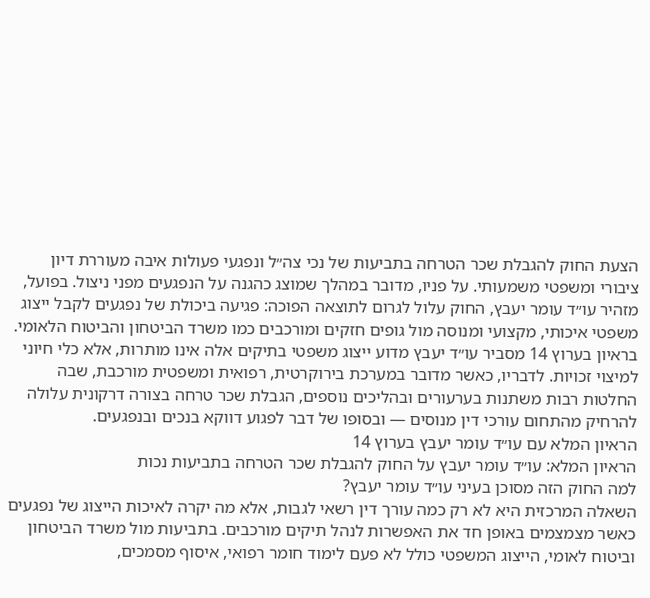הצעת החוק להגבלת שכר הטרחה בתביעות של נכי צה״ל ונפגעי פעולות איבה מעוררת דיון ציבורי ומשפטי משמעותי. על פניו, מדובר במהלך שמוצג כהגנה על הנפגעים מפני ניצול. בפועל, מזהיר עו״ד עומר יעבץ, החוק עלול לגרום לתוצאה הפוכה: פגיעה ביכולת של נפגעים לקבל ייצוג משפטי איכותי, מקצועי ומנוסה מול גופים חזקים ומורכבים כמו משרד הביטחון והביטוח הלאומי.
בראיון בערוץ 14 מסביר עו״ד יעבץ מדוע ייצוג משפטי בתיקים אלה אינו מותרות, אלא כלי חיוני למיצוי זכויות. לדבריו, כאשר מדובר במערכת בירוקרטית, רפואית ומשפטית מורכבת, שבה החלטות רבות משתנות בערעורים ובהליכים נוספים, הגבלת שכר טרחה בצורה דרקונית עלולה להרחיק מהתחום עורכי דין מנוסים — ובסופו של דבר לפגוע דווקא בנכים ובנפגעים.
הראיון המלא עם עו״ד עומר יעבץ בערוץ 14
הראיון המלא: עו״ד עומר יעבץ על החוק להגבלת שכר הטרחה בתביעות נכות
למה החוק הזה מסוכן בעיני עו״ד עומר יעבץ?
השאלה המרכזית היא לא רק כמה עורך דין רשאי לגבות, אלא מה יקרה לאיכות הייצוג של נפגעים כאשר מצמצמים באופן חד את האפשרות לנהל תיקים מורכבים. בתביעות מול משרד הביטחון וביטוח לאומי, הייצוג המשפטי כולל לא פעם לימוד חומר רפואי, איסוף מסמכים,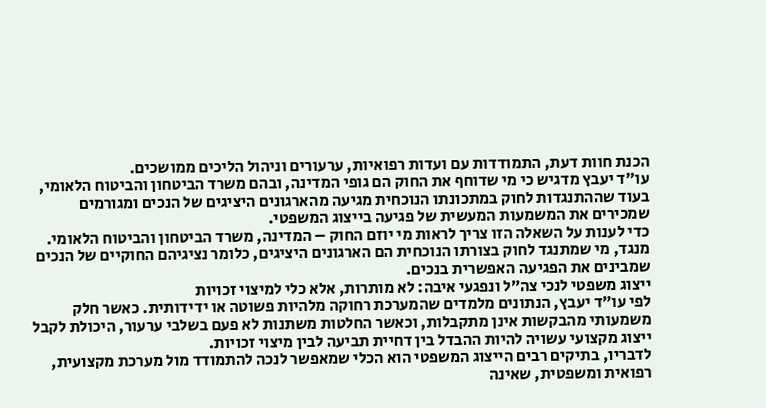הכנת חוות דעת, התמודדות עם ועדות רפואיות, ערעורים וניהול הליכים ממושכים.
עו״ד יעבץ מדגיש כי מי שדוחף את החוק הם גופי המדינה, ובהם משרד הביטחון והביטוח הלאומי, בעוד שההתנגדות לחוק במתכונתו הנוכחית מגיעה מהארגונים היציגים של הנכים ומגורמים שמכירים את המשמעות המעשית של פגיעה בייצוג המשפטי.
כדי לענות על השאלה הזו צריך לראות מי יוזם החוק – המדינה, משרד הביטחון והביטוח הלאומי. מנגד, מי שמתנגד לחוק בצורתו הנוכחית הם הארגונים היציגים, כלומר נציגיהם החוקיים של הנכים שמבינים את הפגיעה האפשרית בנכים.
ייצוג משפטי לנכי צה״ל ונפגעי איבה: לא מותרות, אלא כלי למיצוי זכויות
לפי עו״ד יעבץ, הנתונים מלמדים שהמערכת רחוקה מלהיות פשוטה או ידידותית. כאשר חלק משמעותי מהבקשות אינן מתקבלות, וכאשר החלטות משתנות לא פעם בשלבי ערעור, היכולת לקבל ייצוג מקצועי עשויה להיות ההבדל בין דחיית תביעה לבין מיצוי זכויות.
לדבריו, בתיקים רבים הייצוג המשפטי הוא הכלי שמאפשר לנכה להתמודד מול מערכת מקצועית, רפואית ומשפטית, שאינה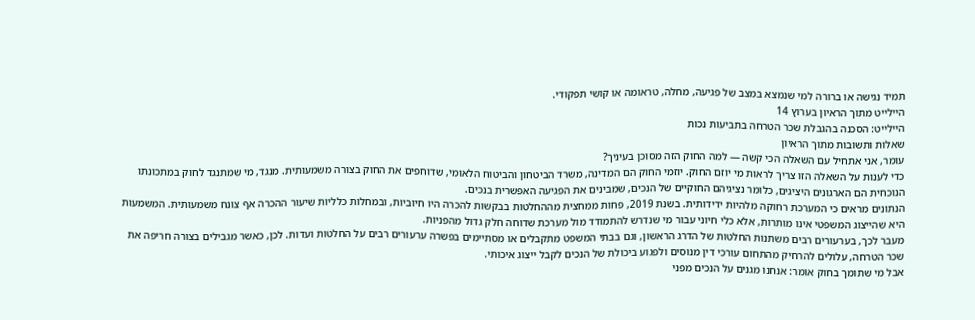תמיד נגישה או ברורה למי שנמצא במצב של פגיעה, מחלה, טראומה או קושי תפקודי.
היילייט מתוך הראיון בערוץ 14
היילייט: הסכנה בהגבלת שכר הטרחה בתביעות נכות
שאלות ותשובות מתוך הראיון
עומר, אני אתחיל עם השאלה הכי קשה — למה החוק הזה מסוכן בעיניך?
כדי לענות על השאלה הזו צריך לראות מי יוזם החוק. יוזמי החוק הם המדינה, משרד הביטחון והביטוח הלאומי, שדוחפים את החוק בצורה משמעותית. מנגד, מי שמתנגד לחוק במתכונתו הנוכחית הם הארגונים היציגים, כלומר נציגיהם החוקיים של הנכים, שמבינים את הפגיעה האפשרית בנכים.
הנתונים מראים כי המערכת רחוקה מלהיות ידידותית. בשנת 2019, פחות ממחצית מההחלטות בבקשות להכרה היו חיוביות, ובמחלות כלליות שיעור ההכרה אף צונח משמעותית. המשמעות היא שהייצוג המשפטי אינו מותרות, אלא כלי חיוני עבור מי שנדרש להתמודד מול מערכת שדוחה חלק גדול מהפניות.
מעבר לכך, בערעורים רבים משתנות החלטות של הדרג הראשון, וגם בבתי המשפט מתקבלים או מסתיימים בפשרה ערעורים רבים על החלטות ועדות. לכן, כאשר מגבילים בצורה חריפה את שכר הטרחה, עלולים להרחיק מהתחום עורכי דין מנוסים ולפגוע ביכולת של הנכים לקבל ייצוג איכותי.
אבל מי שתומך בחוק אומר: אנחנו מגנים על הנכים מפני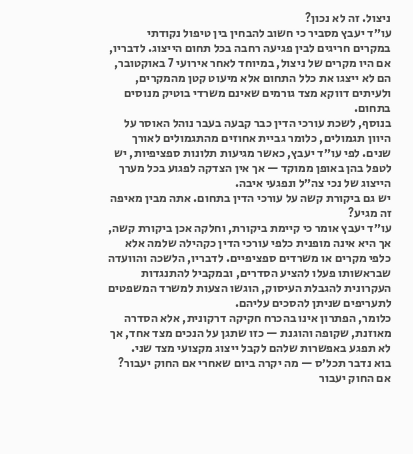ניצול. זה לא נכון?
עו״ד יעבץ מסביר כי חשוב להבחין בין טיפול נקודתי במקרים חריגים לבין פגיעה רחבה בכל תחום הייצוג. לדבריו, אם היו מקרים של ניצול, במיוחד לאחר אירועי 7 באוקטובר, הם לא ייצגו את כלל התחום אלא מיעוט קטן מהמקרים, ולעיתים דווקא מצד גורמים שאינם משרדי בוטיק מנוסים בתחום.
בנוסף, לשכת עורכי הדין כבר קבעה בעבר נוהל האוסר על היוון תגמולים, כלומר גביית אחוזים מהתגמולים לאורך שנים. לפי עו״ד יעבץ, כאשר מגיעות תלונות ספציפיות, יש לטפל בהן באופן ממוקד — אך אין הצדקה לפגוע בכל מערך הייצוג של נכי צה״ל ונפגעי איבה.
יש גם ביקורת קשה על עורכי הדין בתחום. אתה מבין מאיפה זה מגיע?
עו״ד יעבץ אומר כי קיימת ביקורת, וחלקה אכן ביקורת קשה, אך היא אינה מופנית כלפי עורכי הדין כקהילה שלמה אלא כלפי מקרים או משרדים ספציפיים. לדבריו, הלשכה והוועדה שבראשותו פעלו להציע הסדרים, ובמקביל להתנגדות העקרונית להגבלת העיסוק, הוגשו הצעות למשרד המשפטים לתעריפים שניתן להסכים עליהם.
כלומר, הפתרון אינו בהכרח חקיקה דרקונית, אלא הסדרה מאוזנת, שקופה והוגנת — כזו שתגן על הנכים מצד אחד, אך לא תפגע באפשרות שלהם לקבל ייצוג מקצועי מצד שני.
בוא נדבר תכל׳ס — מה יקרה ביום שאחרי אם החוק יעבור?
אם החוק יעבור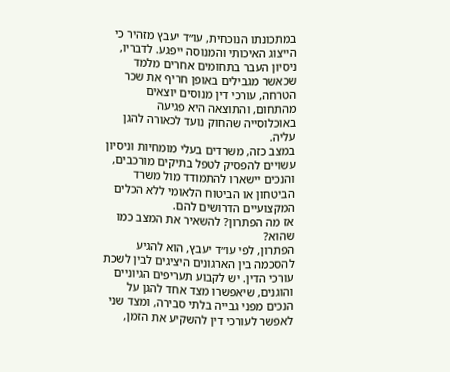במתכונתו הנוכחית, עו״ד יעבץ מזהיר כי הייצוג האיכותי והמנוסה ייפגע. לדבריו, ניסיון העבר בתחומים אחרים מלמד שכאשר מגבילים באופן חריף את שכר הטרחה, עורכי דין מנוסים יוצאים מהתחום, והתוצאה היא פגיעה באוכלוסייה שהחוק נועד לכאורה להגן עליה.
במצב כזה, משרדים בעלי מומחיות וניסיון עשויים להפסיק לטפל בתיקים מורכבים, והנכים יישארו להתמודד מול משרד הביטחון או הביטוח הלאומי ללא הכלים המקצועיים הדרושים להם.
אז מה הפתרון? להשאיר את המצב כמו שהוא?
הפתרון, לפי עו״ד יעבץ, הוא להגיע להסכמה בין הארגונים היציגים לבין לשכת עורכי הדין. יש לקבוע תעריפים הגיוניים והוגנים, שיאפשרו מצד אחד להגן על הנכים מפני גבייה בלתי סבירה, ומצד שני לאפשר לעורכי דין להשקיע את הזמן,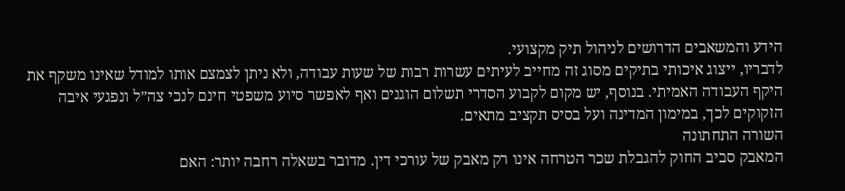הידע והמשאבים הדרושים לניהול תיק מקצועי.
לדבריו, ייצוג איכותי בתיקים מסוג זה מחייב לעיתים עשרות רבות של שעות עבודה, ולא ניתן לצמצם אותו למודל שאינו משקף את היקף העבודה האמיתי. בנוסף, יש מקום לקבוע הסדרי תשלום הוגנים ואף לאפשר סיוע משפטי חינם לנכי צה״ל ונפגעי איבה הזקוקים לכך, במימון המדינה ועל בסיס תקציב מתאים.
השורה התחתונה
המאבק סביב החוק להגבלת שכר הטרחה אינו רק מאבק של עורכי דין. מדובר בשאלה רחבה יותר: האם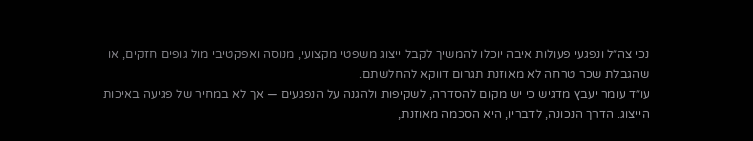נכי צה״ל ונפגעי פעולות איבה יוכלו להמשיך לקבל ייצוג משפטי מקצועי, מנוסה ואפקטיבי מול גופים חזקים, או שהגבלת שכר טרחה לא מאוזנת תגרום דווקא להחלשתם.
עו״ד עומר יעבץ מדגיש כי יש מקום להסדרה, לשקיפות ולהגנה על הנפגעים — אך לא במחיר של פגיעה באיכות הייצוג. הדרך הנכונה, לדבריו, היא הסכמה מאוזנת,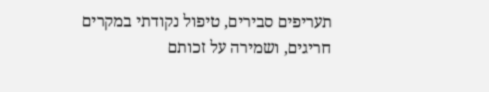תעריפים סבירים, טיפול נקודתי במקרים חריגים, ושמירה על זכותם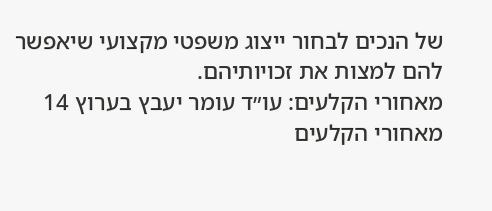של הנכים לבחור ייצוג משפטי מקצועי שיאפשר להם למצות את זכויותיהם.
מאחורי הקלעים: עו״ד עומר יעבץ בערוץ 14
מאחורי הקלעים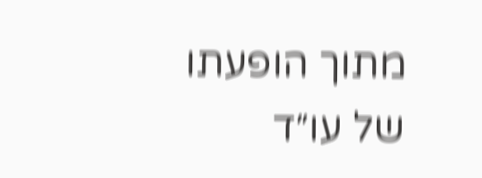מתוך הופעתו של עו״ד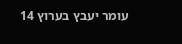עומר יעבץ בערוץ 14